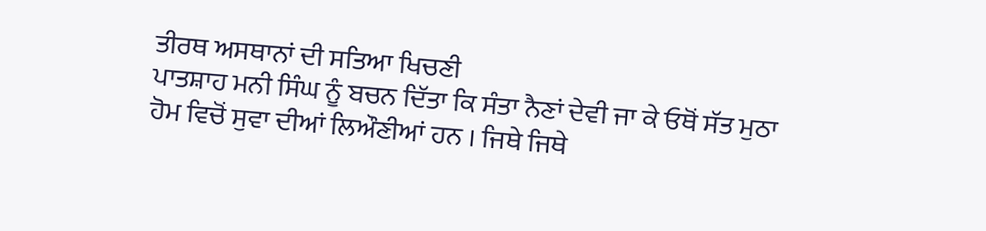ਤੀਰਥ ਅਸਥਾਨਾਂ ਦੀ ਸਤਿਆ ਖਿਚਣੀ
ਪਾਤਸ਼ਾਹ ਮਨੀ ਸਿੰਘ ਨੂੰ ਬਚਨ ਦਿੱਤਾ ਕਿ ਸੰਤਾ ਨੈਣਾਂ ਦੇਵੀ ਜਾ ਕੇ ਓਥੋਂ ਸੱਤ ਮੁਠਾ
ਹੋਮ ਵਿਚੋਂ ਸੁਵਾ ਦੀਆਂ ਲਿਔਣੀਆਂ ਹਨ । ਜਿਥੇ ਜਿਥੇ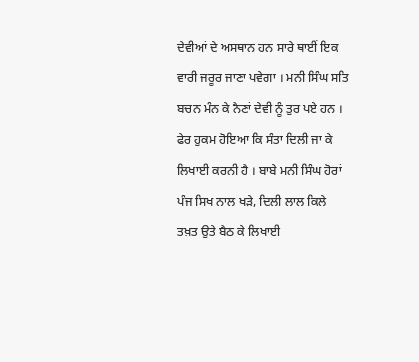ਦੇਵੀਆਂ ਦੇ ਅਸਥਾਨ ਹਨ ਸਾਰੇ ਥਾਈਂ ਇਕ ਵਾਰੀ ਜਰੂਰ ਜਾਣਾ ਪਵੇਗਾ । ਮਨੀ ਸਿੰਘ ਸਤਿ ਬਚਨ ਮੰਨ ਕੇ ਨੈਣਾਂ ਦੇਵੀ ਨੂੰ ਤੁਰ ਪਏ ਹਨ । ਫੇਰ ਹੁਕਮ ਹੋਇਆ ਕਿ ਸੰਤਾ ਦਿਲੀ ਜਾ ਕੇ ਲਿਖਾਈ ਕਰਨੀ ਹੈ । ਬਾਬੇ ਮਨੀ ਸਿੰਘ ਹੋਰਾਂ ਪੰਜ ਸਿਖ ਨਾਲ ਖੜੇ, ਦਿਲੀ ਲਾਲ ਕਿਲੇ ਤਖ਼ਤ ਉਤੇ ਬੈਠ ਕੇ ਲਿਖਾਈ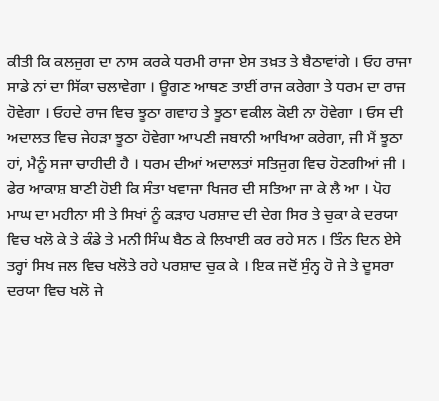ਕੀਤੀ ਕਿ ਕਲਜੁਗ ਦਾ ਨਾਸ ਕਰਕੇ ਧਰਮੀ ਰਾਜਾ ਏਸ ਤਖ਼ਤ ਤੇ ਬੈਠਾਵਾਂਗੇ । ਓਹ ਰਾਜਾ ਸਾਡੇ ਨਾਂ ਦਾ ਸਿੱਕਾ ਚਲਾਵੇਗਾ । ਊਗਣ ਆਥਣ ਤਾਈਂ ਰਾਜ ਕਰੇਗਾ ਤੇ ਧਰਮ ਦਾ ਰਾਜ ਹੋਵੇਗਾ । ਓਹਦੇ ਰਾਜ ਵਿਚ ਝੂਠਾ ਗਵਾਹ ਤੇ ਝੂਠਾ ਵਕੀਲ ਕੋਈ ਨਾ ਹੋਵੇਗਾ । ਓਸ ਦੀ ਅਦਾਲਤ ਵਿਚ ਜੇਹੜਾ ਝੂਠਾ ਹੋਵੇਗਾ ਆਪਣੀ ਜਬਾਨੀ ਆਖਿਆ ਕਰੇਗਾ, ਜੀ ਮੈਂ ਝੂਠਾ ਹਾਂ, ਮੈਨੂੰ ਸਜਾ ਚਾਹੀਦੀ ਹੈ । ਧਰਮ ਦੀਆਂ ਅਦਾਲਤਾਂ ਸਤਿਜੁਗ ਵਿਚ ਹੋਣਗੀਆਂ ਜੀ ।
ਫੇਰ ਆਕਾਸ਼ ਬਾਣੀ ਹੋਈ ਕਿ ਸੰਤਾ ਖਵਾਜਾ ਖਿਜਰ ਦੀ ਸਤਿਆ ਜਾ ਕੇ ਲੈ ਆ । ਪੋਹ ਮਾਘ ਦਾ ਮਹੀਨਾ ਸੀ ਤੇ ਸਿਖਾਂ ਨੂੰ ਕੜਾਹ ਪਰਸ਼ਾਦ ਦੀ ਦੇਗ ਸਿਰ ਤੇ ਚੁਕਾ ਕੇ ਦਰਯਾ ਵਿਚ ਖਲੋ ਕੇ ਤੇ ਕੰਡੇ ਤੇ ਮਨੀ ਸਿੰਘ ਬੈਠ ਕੇ ਲਿਖਾਈ ਕਰ ਰਹੇ ਸਨ । ਤਿੰਨ ਦਿਨ ਏਸੇ ਤਰ੍ਹਾਂ ਸਿਖ ਜਲ ਵਿਚ ਖਲੋਤੇ ਰਹੇ ਪਰਸ਼ਾਦ ਚੁਕ ਕੇ । ਇਕ ਜਦੋਂ ਸੁੰਨ੍ਹ ਹੋ ਜੇ ਤੇ ਦੂਸਰਾ ਦਰਯਾ ਵਿਚ ਖਲੋ ਜੇ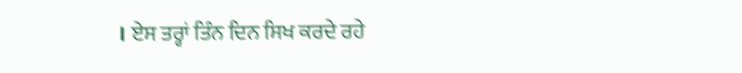। ਏਸ ਤਰ੍ਹਾਂ ਤਿੰਨ ਦਿਨ ਸਿਖ ਕਰਦੇ ਰਹੇ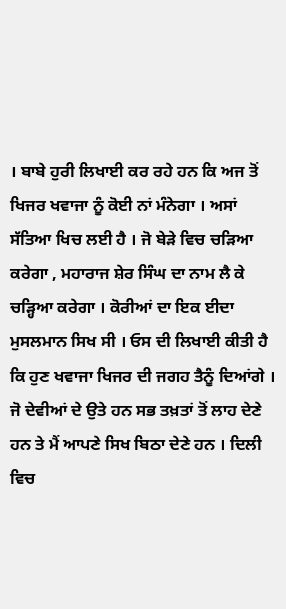। ਬਾਬੇ ਹੁਰੀ ਲਿਖਾਈ ਕਰ ਰਹੇ ਹਨ ਕਿ ਅਜ ਤੋਂ ਖਿਜਰ ਖਵਾਜਾ ਨੂੰ ਕੋਈ ਨਾਂ ਮੰਨੇਗਾ । ਅਸਾਂ ਸੱਤਿਆ ਖਿਚ ਲਈ ਹੈ । ਜੋ ਬੇੜੇ ਵਿਚ ਚੜਿਆ ਕਰੇਗਾ , ਮਹਾਰਾਜ ਸ਼ੇਰ ਸਿੰਘ ਦਾ ਨਾਮ ਲੈ ਕੇ ਚੜ੍ਹਿਆ ਕਰੇਗਾ । ਕੋਰੀਆਂ ਦਾ ਇਕ ਈਦਾ ਮੁਸਲਮਾਨ ਸਿਖ ਸੀ । ਓਸ ਦੀ ਲਿਖਾਈ ਕੀਤੀ ਹੈ ਕਿ ਹੁਣ ਖਵਾਜਾ ਖਿਜਰ ਦੀ ਜਗਹ ਤੈਨੂੰ ਦਿਆਂਗੇ । ਜੋ ਦੇਵੀਆਂ ਦੇ ਉਤੇ ਹਨ ਸਭ ਤਖ਼ਤਾਂ ਤੋਂ ਲਾਹ ਦੇਣੇ ਹਨ ਤੇ ਮੈਂ ਆਪਣੇ ਸਿਖ ਬਿਠਾ ਦੇਣੇ ਹਨ । ਦਿਲੀ ਵਿਚ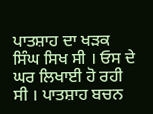ਪਾਤਸ਼ਾਹ ਦਾ ਖੜਕ ਸਿੰਘ ਸਿਖ ਸੀ । ਓਸ ਦੇ ਘਰ ਲਿਖਾਈ ਹੋ ਰਹੀ ਸੀ । ਪਾਤਸ਼ਾਹ ਬਚਨ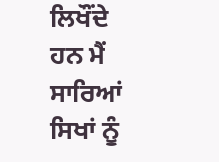ਲਿਖੌਂਦੇ ਹਨ ਮੈਂ ਸਾਰਿਆਂ ਸਿਖਾਂ ਨੂੰ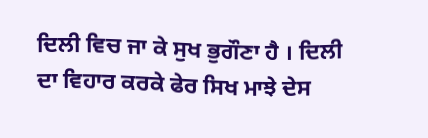ਦਿਲੀ ਵਿਚ ਜਾ ਕੇ ਸੁਖ ਭੁਗੌਣਾ ਹੈ । ਦਿਲੀ ਦਾ ਵਿਹਾਰ ਕਰਕੇ ਫੇਰ ਸਿਖ ਮਾਝੇ ਦੇਸ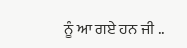ਨੂੰ ਆ ਗਏ ਹਨ ਜੀ ..